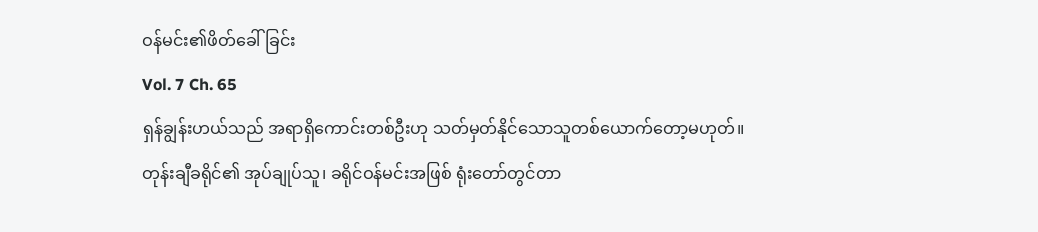ဝန်မင်း၏ဖိတ်ခေါ်ခြင်း
Vol. 7 Ch. 65
ရှန်ချွန်းဟယ်သည် အရာရှိကောင်းတစ်ဦးဟု သတ်မှတ်နိုင်သောသူတစ်ယောက်တော့မဟုတ်။
တုန်းချီခရိုင်၏ အုပ်ချုပ်သူ၊ ခရိုင်ဝန်မင်းအဖြစ် ရုံးတော်တွင်တာ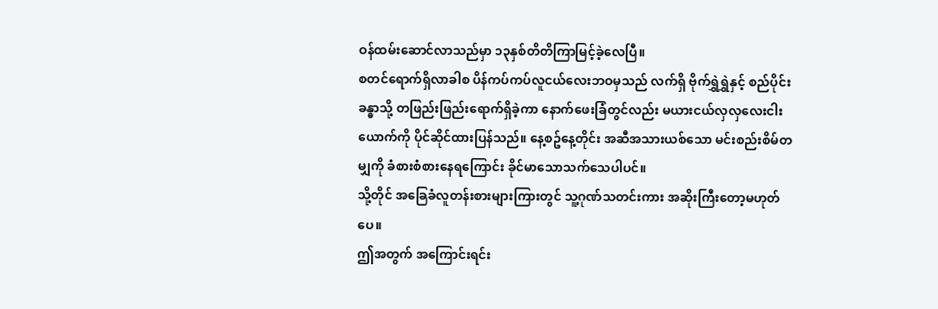ဝန်ထမ်းဆောင်လာသည်မှာ ၁၃နှစ်တိတိကြာမြင့်ခဲ့လေပြီ။
စတင်ရောက်ရှိလာခါစ ပိန်ကပ်ကပ်လူငယ်လေးဘဝမှသည် လက်ရှိ ဗိုက်ရွှဲရွှဲနှင့် စည်ပိုင်းခန္ဓာသို့ တဖြည်းဖြည်းရောက်ရှိခဲ့ကာ နောက်ဖေးခြံတွင်လည်း မယားငယ်လှလှလေးငါးယောက်ကို ပိုင်ဆိုင်ထားပြန်သည်။ နေ့စဥ်နေ့တိုင်း အဆီအသားယစ်သော မင်းစည်းစိမ်တမျှကို ခံစားစံစားနေရကြောင်း ခိုင်မာသောသက်သေပါပင်။
သို့တိုင် အခြေခံလူတန်းစားများကြားတွင် သူ့ဂုဏ်သတင်းကား အဆိုးကြီးတော့မဟုတ်ပေ။
ဤအတွက် အကြောင်းရင်း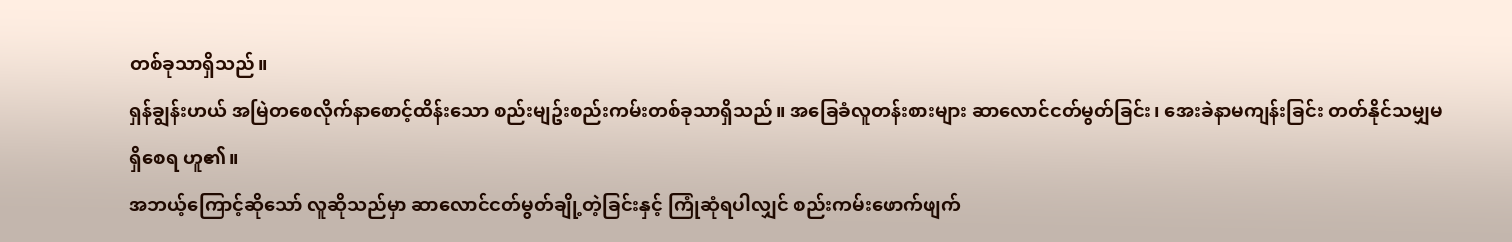တစ်ခုသာရှိသည်။
ရှန်ချွန်းဟယ် အမြဲတစေလိုက်နာစောင့်ထိန်းသော စည်းမျဥ်းစည်းကမ်းတစ်ခုသာရှိသည်။ အခြေခံလူတန်းစားများ ဆာလောင်ငတ်မွတ်ခြင်း၊ အေးခဲနာမကျန်းခြင်း တတ်နိုင်သမျှမရှိစေရ ဟူ၏။
အဘယ့်ကြောင့်ဆိုသော် လူဆိုသည်မှာ ဆာလောင်ငတ်မွတ်ချို့တဲ့ခြင်းနှင့် ကြုံဆုံရပါလျှင် စည်းကမ်းဖောက်ဖျက်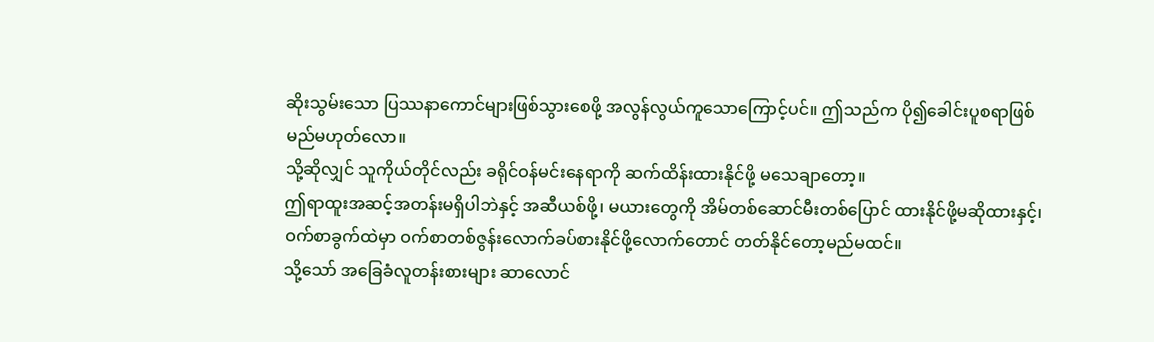ဆိုးသွမ်းသော ပြဿနာကောင်များဖြစ်သွားစေဖို့ အလွန်လွယ်ကူသောကြောင့်ပင်။ ဤသည်က ပို၍ခေါင်းပူစရာဖြစ်မည်မဟုတ်လော။
သို့ဆိုလျှင် သူကိုယ်တိုင်လည်း ခရိုင်ဝန်မင်းနေရာကို ဆက်ထိန်းထားနိုင်ဖို့ မသေချာတော့။
ဤရာထူးအဆင့်အတန်းမရှိပါဘဲနှင့် အဆီယစ်ဖို့၊ မယားတွေကို အိမ်တစ်ဆောင်မီးတစ်ပြောင် ထားနိုင်ဖို့မဆိုထားနှင့်၊ ဝက်စာခွက်ထဲမှာ ဝက်စာတစ်ဇွန်းလောက်ခပ်စားနိုင်ဖို့လောက်တောင် တတ်နိုင်တော့မည်မထင်။
သို့သော် အခြေခံလူတန်းစားများ ဆာလောင်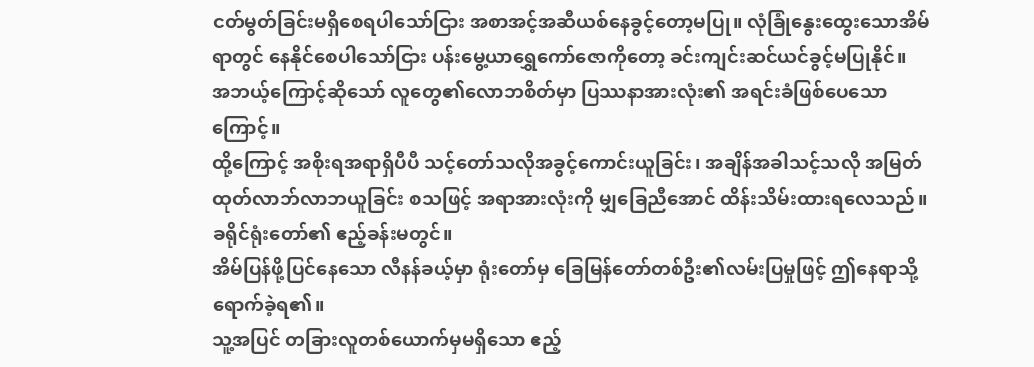ငတ်မွတ်ခြင်းမရှိစေရပါသော်ငြား အစာအင့်အဆီယစ်နေခွင့်တော့မပြု။ လုံခြုံနွေးထွေးသောအိမ်ရာတွင် နေနိုင်စေပါသော်ငြား ပန်းမွေ့ယာရွှေကော်ဇောကိုတော့ ခင်းကျင်းဆင်ယင်ခွင့်မပြုနိုင်။
အဘယ့်ကြောင့်ဆိုသော် လူတွေ၏လောဘစိတ်မှာ ပြဿနာအားလုံး၏ အရင်းခံဖြစ်ပေသောကြောင့်။
ထို့ကြောင့် အစိုးရအရာရှိပီပီ သင့်တော်သလိုအခွင့်ကောင်းယူခြင်း၊ အချိန်အခါသင့်သလို အမြတ်ထုတ်လာဘ်လာဘယူခြင်း စသဖြင့် အရာအားလုံးကို မျှခြေညီအောင် ထိန်းသိမ်းထားရလေသည်။
ခရိုင်ရုံးတော်၏ ဧည့်ခန်းမတွင်။
အိမ်ပြန်ဖို့ပြင်နေသော လီနန်ခယ့်မှာ ရုံးတော်မှ ခြေမြန်တော်တစ်ဦး၏လမ်းပြမှုဖြင့် ဤနေရာသို့ရောက်ခဲ့ရ၏။
သူ့အပြင် တခြားလူတစ်ယောက်မှမရှိသော ဧည့်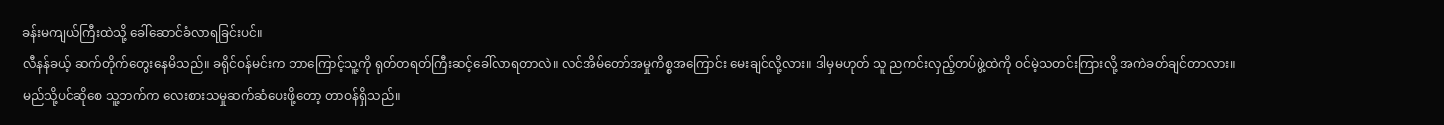ခန်းမကျယ်ကြီးထဲသို့ ခေါ်ဆောင်ခံလာရခြင်းပင်။
လီနန်ခယ့် ဆက်တိုက်တွေးနေမိသည်။ ခရိုင်ဝန်မင်းက ဘာကြောင့်သူ့ကို ရုတ်တရတ်ကြီးဆင့်ခေါ်လာရတာလဲ။ လင်အိမ်တော်အမှုကိစ္စအကြောင်း မေးချင်လို့လား။ ဒါမှမဟုတ် သူ ညကင်းလှည့်တပ်ဖွဲ့ထဲကို ဝင်မဲ့သတင်းကြားလို့ အကဲခတ်ချင်တာလား။
မည်သို့ပင်ဆိုစေ သူ့ဘက်က လေးစားသမှုဆက်ဆံပေးဖို့တော့ တာဝန်ရှိသည်။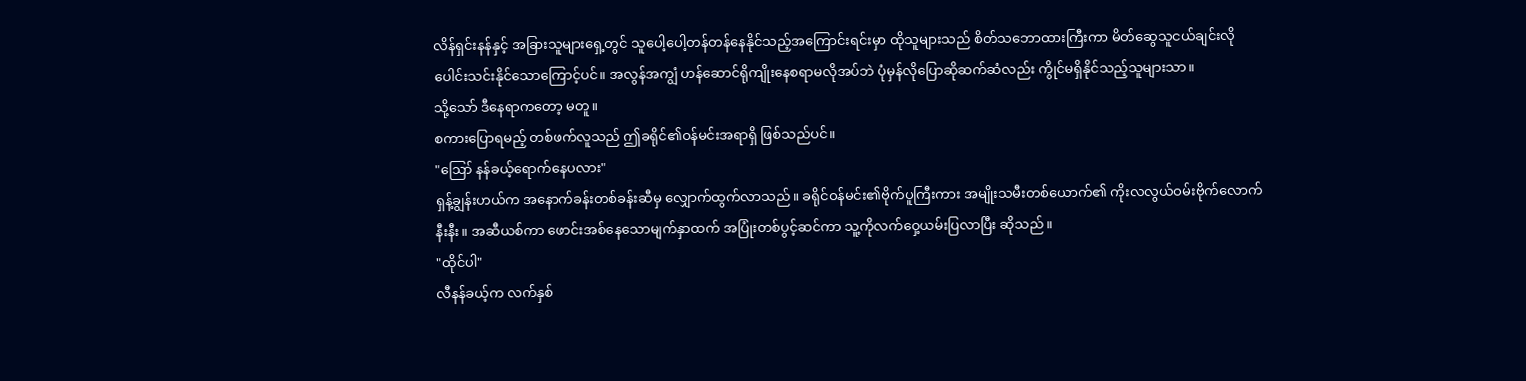လိန်ရှင်းနန်နှင့် အခြားသူများရှေ့တွင် သူပေါ့ပေါ့တန်တန်နေနိုင်သည့်အကြောင်းရင်းမှာ ထိုသူများသည် စိတ်သဘောထားကြီးကာ မိတ်ဆွေသူငယ်ချင်းလို ပေါင်းသင်းနိုင်သောကြောင့်ပင်။ အလွန်အကျွံ ဟန်ဆောင်ရိုကျိုးနေစရာမလိုအပ်ဘဲ ပုံမှန်လိုပြောဆိုဆက်ဆံလည်း ကွိုင်မရှိနိုင်သည့်သူများသာ။
သို့သော် ဒီနေရာကတော့ မတူ။
စကားပြောရမည့် တစ်ဖက်လူသည် ဤခရိုင်၏ဝန်မင်းအရာရှိ ဖြစ်သည်ပင်။
"ဪ နန်ခယ့်ရောက်နေပလား"
ရှန့်ချွန်းဟယ်က အနောက်ခန်းတစ်ခန်းဆီမှ လျှောက်ထွက်လာသည်။ ခရိုင်ဝန်မင်း၏ဗိုက်ပူကြီးကား အမျိုးသမီးတစ်ယောက်၏ ကိုးလလွယ်ဝမ်းဗိုက်လောက်နီးနီး။ အဆီယစ်ကာ ဖောင်းအစ်နေသောမျက်နှာထက် အပြုံးတစ်ပွင့်ဆင်ကာ သူ့ကိုလက်ဝှေ့ယမ်းပြလာပြီး ဆိုသည်။
"ထိုင်ပါ"
လီနန်ခယ့်က လက်နှစ်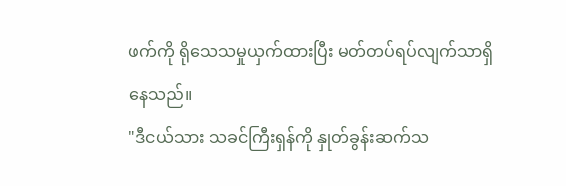ဖက်ကို ရိုသေသမှုယှက်ထားပြီး မတ်တပ်ရပ်လျက်သာရှိနေသည်။
"ဒီငယ်သား သခင်ကြီးရှန်ကို နှုတ်ခွန်းဆက်သ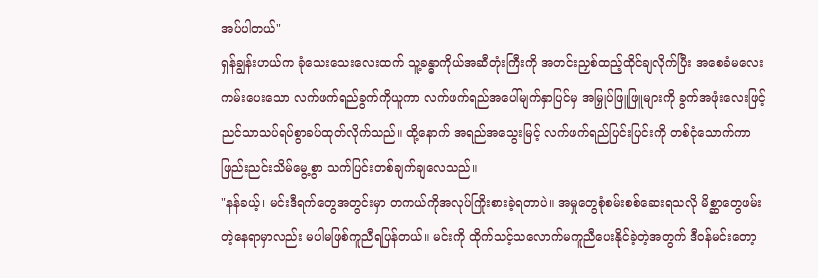အပ်ပါတယ်"
ရှန်ချွန်းဟယ်က ခုံသေးသေးလေးထက် သူ့ခန္ဓာကိုယ်အဆီတုံးကြီးကို အတင်းညှစ်ထည့်ထိုင်ချလိုက်ပြီး အစေခံမလေးကမ်းပေးသော လက်ဖက်ရည်ခွက်ကိုယူကာ လက်ဖက်ရည်အပေါ်မျက်နှာပြင်မှ အမြှုပ်ဖြူဖြူများကို ခွက်အဖုံးလေးဖြင့် ညင်သာသပ်ရပ်စွာခပ်ထုတ်လိုက်သည်။ ထို့နောက် အရည်အသွေးမြင့် လက်ဖက်ရည်ပြင်းပြင်းကို တစ်ငုံသောက်ကာ ဖြည်းညင်းသိမ်မွေ့စွာ သက်ပြင်းတစ်ချက်ချလေသည်။
"နန်ခယ့်၊ မင်းဒီရက်တွေအတွင်းမှာ တကယ်ကိုအလုပ်ကြိုးစားခဲ့ရတာပဲ။ အမှုတွေစုံစမ်းစစ်ဆေးရသလို မိစ္ဆာတွေဖမ်းတဲ့နေရာမှာလည်း မပါမဖြစ်ကူညီရပြန်တယ်။ မင်းကို ထိုက်သင့်သလောက်မကူညီပေးနိုင်ခဲ့တဲ့အတွက် ဒီဝန်မင်းတော့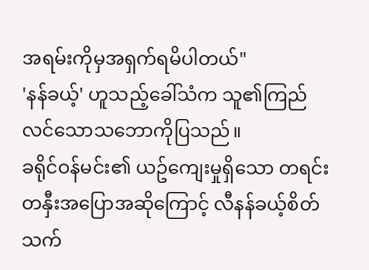အရမ်းကိုမှအရှက်ရမိပါတယ်"
'နန်ခယ့်' ဟူသည့်ခေါ်သံက သူ၏ကြည်လင်သောသဘောကိုပြသည်။
ခရိုင်ဝန်မင်း၏ ယဥ်ကျေးမှုရှိသော တရင်းတနှီးအပြောအဆိုကြောင့် လီနန်ခယ့်စိတ်သက်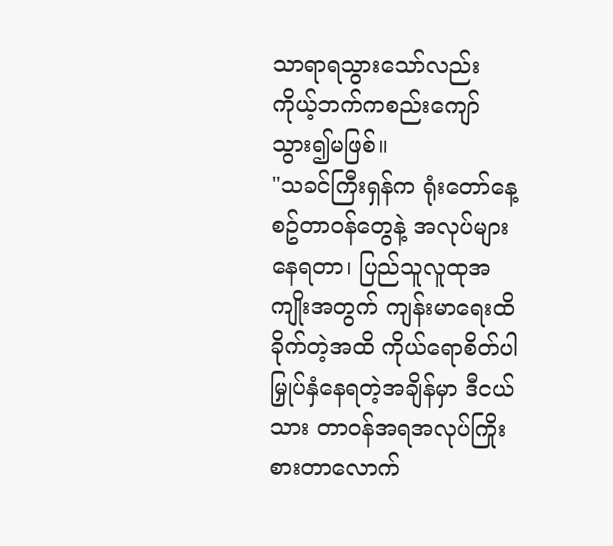သာရာရသွားသော်လည်း ကိုယ့်ဘက်ကစည်းကျော်သွား၍မဖြစ်။
"သခင်ကြီးရှန်က ရုံးတော်နေ့စဥ်တာဝန်တွေနဲ့ အလုပ်များနေရတာ၊ ပြည်သူလူထုအကျိုးအတွက် ကျန်းမာရေးထိခိုက်တဲ့အထိ ကိုယ်ရောစိတ်ပါမြှုပ်နှံနေရတဲ့အချိန်မှာ ဒီငယ်သား တာဝန်အရအလုပ်ကြိုးစားတာလောက်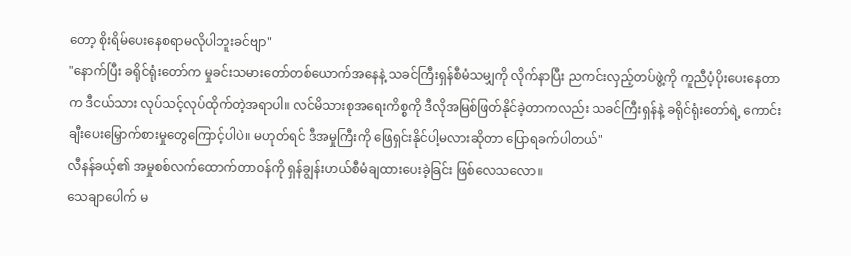တော့ စိုးရိမ်ပေးနေစရာမလိုပါဘူးခင်ဗျာ"
"နောက်ပြီး ခရိုင်ရုံးတော်က မှုခင်းသမားတော်တစ်ယောက်အနေနဲ့ သခင်ကြီးရှန်စီမံသမျှကို လိုက်နာပြီး ညကင်းလှည့်တပ်ဖွဲ့ကို ကူညီပံ့ပိုးပေးနေတာက ဒီငယ်သား လုပ်သင့်လုပ်ထိုက်တဲ့အရာပါ။ လင်မိသားစုအရေးကိစ္စကို ဒီလိုအမြစ်ဖြတ်နိုင်ခဲ့တာကလည်း သခင်ကြီးရှန်နဲ့ ခရိုင်ရုံးတော်ရဲ့ ကောင်းချီးပေးမြှောက်စားမှုတွေကြောင့်ပါပဲ။ မဟုတ်ရင် ဒီအမှုကြီးကို ဖြေရှင်းနိုင်ပါ့မလားဆိုတာ ပြောရခက်ပါတယ်"
လီနန်ခယ့်၏ အမှုစစ်လက်ထောက်တာဝန်ကို ရှန်ချွန်းဟယ်စီမံချထားပေးခဲ့ခြင်း ဖြစ်လေသလော။
သေချာပေါက် မ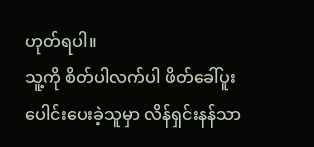ဟုတ်ရပါ။
သူ့ကို စိတ်ပါလက်ပါ ဖိတ်ခေါ်ပူးပေါင်းပေးခဲ့သူမှာ လိန်ရှင်းနန်သာ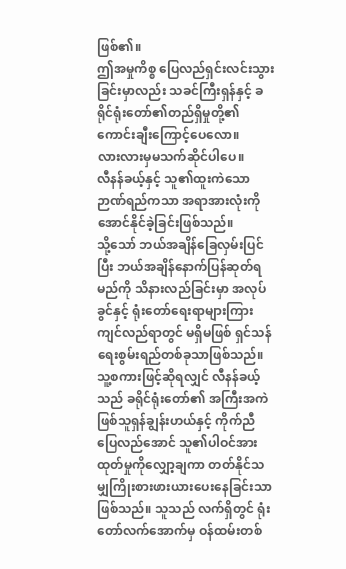ဖြစ်၏။
ဤအမှုကိစ္စ ပြေလည်ရှင်းလင်းသွားခြင်းမှာလည်း သခင်ကြီးရှန်နှင့် ခရိုင်ရုံးတော်၏တည်ရှိမှုတို့၏ ကောင်းချီးကြောင့်ပေလော။
လားလားမှမသက်ဆိုင်ပါပေ။
လီနန်ခယ့်နှင့် သူ၏ထူးကဲသောဉာဏ်ရည်ကသာ အရာအားလုံးကို အောင်နိုင်ခဲ့ခြင်းဖြစ်သည်။
သို့သော် ဘယ်အချိန်ခြေလှမ်းပြင်ပြီး ဘယ်အချိန်နောက်ပြန်ဆုတ်ရမည်ကို သိနားလည်ခြင်းမှာ အလုပ်ခွင်နှင့် ရုံးတော်ရေးရာများကြား ကျင်လည်ရာတွင် မရှိမဖြစ် ရှင်သန်ရေးစွမ်းရည်တစ်ခုသာဖြစ်သည်။
သူ့စကားဖြင့်ဆိုရလျှင် လီနန်ခယ့်သည် ခရိုင်ရုံးတော်၏ အကြီးအကဲဖြစ်သူရှန်ချွန်းဟယ်နှင့် ကိုက်ညီပြေလည်အောင် သူ၏ပါဝင်အားထုတ်မှုကိုလျှော့ချကာ တတ်နိုင်သမျှကြိုးစားဖားယားပေးနေခြင်းသာဖြစ်သည်။ သူသည် လက်ရှိတွင် ရုံးတော်လက်အောက်မှ ဝန်ထမ်းတစ်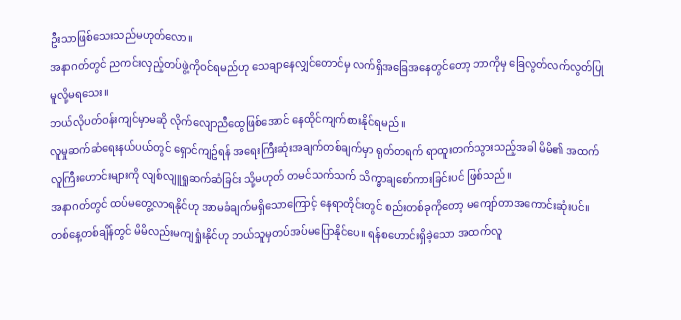ဦးသာဖြစ်သေးသည်မဟုတ်လော။
အနာဂတ်တွင် ညကင်းလှည့်တပ်ဖွဲ့ကိုဝင်ရမည်ဟု သေချာနေလျှင်တောင်မှ လက်ရှိအခြေအနေတွင်တော့ ဘာကိုမှ ခြေလွတ်လက်လွတ်ပြုမူလို့မရသေး။
ဘယ်လိုပတ်ဝန်းကျင်မှာမဆို လိုက်လျောညီထွေဖြစ်အောင် နေထိုင်ကျက်စားနိုင်ရမည်။
လူမှုဆက်ဆံရေးနယ်ပယ်တွင် ရှောင်ကျဥ်ရန် အရေးကြီးဆုံးအချက်တစ်ချက်မှာ ရုတ်တရက် ရာထူးတက်သွားသည့်အခါ မိမိ၏ အထက်လူကြီးဟောင်းများကို လျစ်လျူရှုဆက်ဆံခြင်း သို့မဟုတ် တမင်သက်သက် သိက္ခာချစော်ကားခြင်းပင် ဖြစ်သည်။
အနာဂတ်တွင် ထပ်မတွေ့လာရနိုင်ဟု အာမခံချက်မရှိသောကြောင့် နေရာတိုင်းတွင် စည်းတစ်ခုကိုတော့ မကျော်တာအကောင်းဆုံးပင်။
တစ်နေ့တစ်ချိန်တွင် မိမိလည်းမကျရှုံးနိုင်ဟု ဘယ်သူမှတပ်အပ်မပြောနိုင်ပေ။ ရန်စဟောင်းရှိခဲ့သော အထက်လူ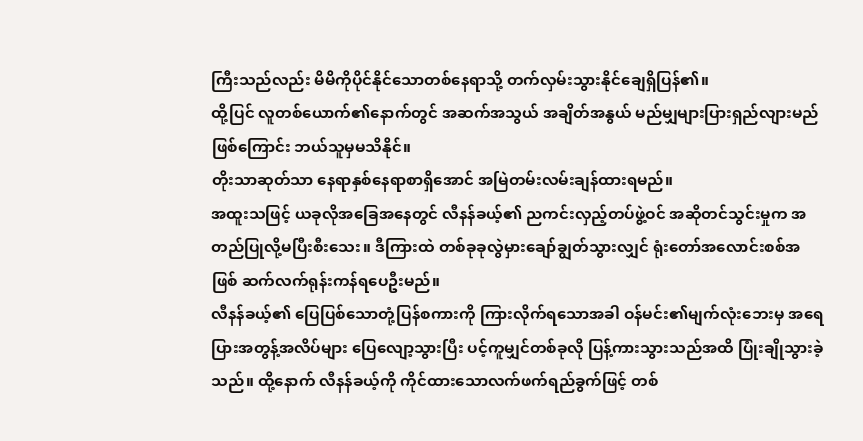ကြီးသည်လည်း မိမိကိုပိုင်နိုင်သောတစ်နေရာသို့ တက်လှမ်းသွားနိုင်ချေရှိပြန်၏။
ထို့ပြင် လူတစ်ယောက်၏နောက်တွင် အဆက်အသွယ် အချိတ်အနွယ် မည်မျှများပြားရှည်လျားမည်ဖြစ်ကြောင်း ဘယ်သူမှမသိနိုင်။
တိုးသာဆုတ်သာ နေရာနှစ်နေရာစာရှိအောင် အမြဲတမ်းလမ်းချန်ထားရမည်။
အထူးသဖြင့် ယခုလိုအခြေအနေတွင် လီနန်ခယ့်၏ ညကင်းလှည့်တပ်ဖွဲ့ဝင် အဆိုတင်သွင်းမှုက အတည်ပြုလို့မပြီးစီးသေး။ ဒီကြားထဲ တစ်ခုခုလွဲမှားချော်ချွတ်သွားလျှင် ရုံးတော်အလောင်းစစ်အဖြစ် ဆက်လက်ရုန်းကန်ရပေဦးမည်။
လီနန်ခယ့်၏ ပြေပြစ်သောတုံ့ပြန်စကားကို ကြားလိုက်ရသောအခါ ဝန်မင်း၏မျက်လုံးဘေးမှ အရေပြားအတွန့်အလိပ်များ ပြေလျော့သွားပြီး ပင့်ကူမျှင်တစ်ခုလို ပြန့်ကားသွားသည်အထိ ပြုံးချိုသွားခဲ့သည်။ ထို့နောက် လီနန်ခယ့်ကို ကိုင်ထားသောလက်ဖက်ရည်ခွက်ဖြင့် တစ်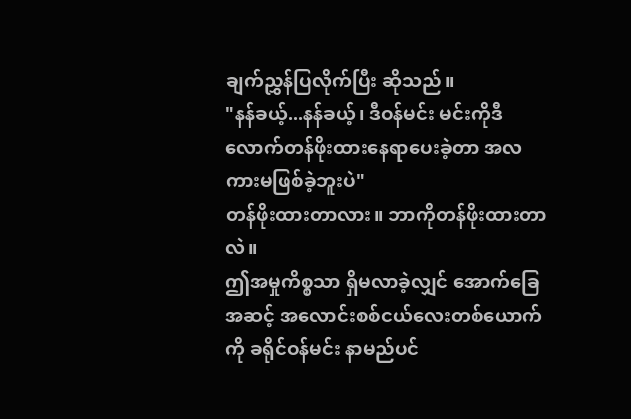ချက်ညွှန်ပြလိုက်ပြီး ဆိုသည်။
"နန်ခယ့်...နန်ခယ့်၊ ဒီဝန်မင်း မင်းကိုဒီလောက်တန်ဖိုးထားနေရာပေးခဲ့တာ အလကားမဖြစ်ခဲ့ဘူးပဲ"
တန်ဖိုးထားတာလား။ ဘာကိုတန်ဖိုးထားတာလဲ။
ဤအမှုကိစ္စသာ ရှိမလာခဲ့လျှင် အောက်ခြေအဆင့် အလောင်းစစ်ငယ်လေးတစ်ယောက်ကို ခရိုင်ဝန်မင်း နာမည်ပင်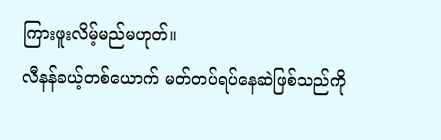ကြားဖူးလိမ့်မည်မဟုတ်။
လီနန်ခယ့်တစ်ယောက် မတ်တပ်ရပ်နေဆဲဖြစ်သည်ကို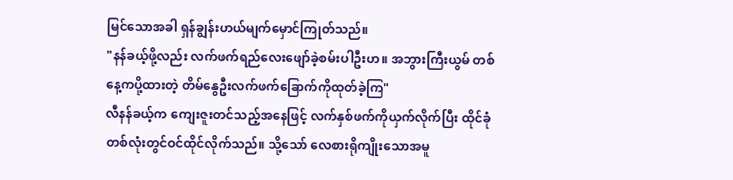မြင်သောအခါ ရှန်ချွန်းဟယ်မျက်မှောင်ကြုတ်သည်။
"နန်ခယ့်ဖို့လည်း လက်ဖက်ရည်လေးဖျော်ခဲ့စမ်းပါဦးဟ။ အဘွားကြီးယွမ် တစ်နေ့ကပို့ထားတဲ့ တိမ်နွေဦးလက်ဖက်ခြောက်ကိုထုတ်ခဲ့ကြ"
လီနန်ခယ့်က ကျေးဇူးတင်သည့်အနေဖြင့် လက်နှစ်ဖက်ကိုယှက်လိုက်ပြီး ထိုင်ခုံတစ်လုံးတွင်ဝင်ထိုင်လိုက်သည်။ သို့သော် လေစားရိုကျိုးသောအမူ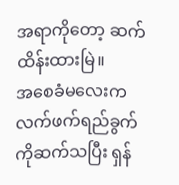အရာကိုတော့ ဆက်ထိန်းထားမြဲ။
အစေခံမလေးက လက်ဖက်ရည်ခွက်ကိုဆက်သပြီး ရှန်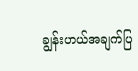ချွန်းဟယ်အချက်ပြ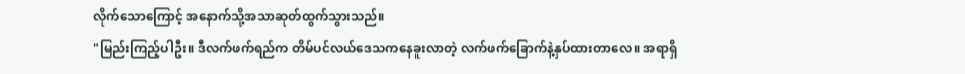လိုက်သောကြောင့် အနောက်သို့အသာဆုတ်ထွက်သွားသည်။
"မြည်းကြည့်ပါဦး။ ဒီလက်ဖက်ရည်က တိမ်ပင်လယ်ဒေသကနေခူးလာတဲ့ လက်ဖက်ခြောက်နဲ့နှပ်ထားတာလေ။ အရာရှိ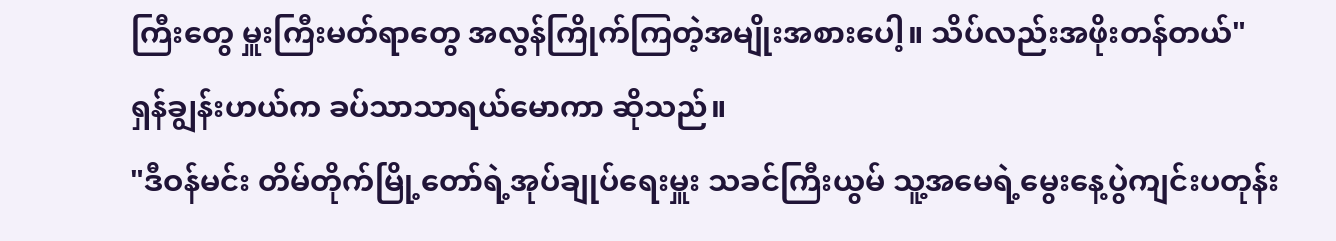ကြီးတွေ မှူးကြီးမတ်ရာတွေ အလွန်ကြိုက်ကြတဲ့အမျိုးအစားပေါ့။ သိပ်လည်းအဖိုးတန်တယ်"
ရှန်ချွန်းဟယ်က ခပ်သာသာရယ်မောကာ ဆိုသည်။
"ဒီဝန်မင်း တိမ်တိုက်မြို့တော်ရဲ့အုပ်ချုပ်ရေးမှူး သခင်ကြီးယွမ် သူ့အမေရဲ့မွေးနေ့ပွဲကျင်းပတုန်း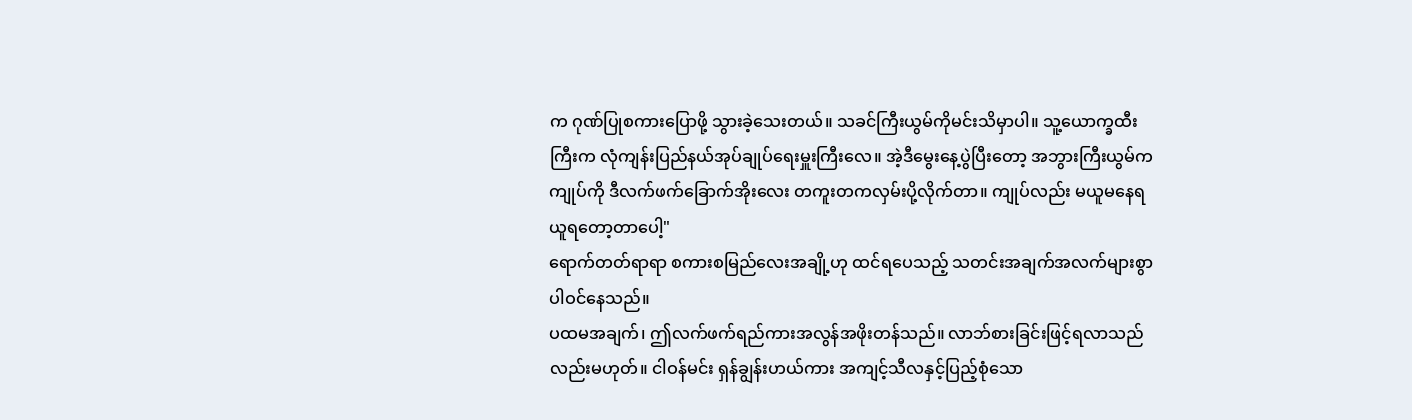က ဂုဏ်ပြုစကားပြောဖို့ သွားခဲ့သေးတယ်။ သခင်ကြီးယွမ်ကိုမင်းသိမှာပါ။ သူ့ယောက္ခထီးကြီးက လုံကျန်းပြည်နယ်အုပ်ချုပ်ရေးမှူးကြီးလေ။ အဲ့ဒီမွေးနေ့ပွဲပြီးတော့ အဘွားကြီးယွမ်က ကျုပ်ကို ဒီလက်ဖက်ခြောက်အိုးလေး တကူးတကလှမ်းပို့လိုက်တာ။ ကျုပ်လည်း မယူမနေရ ယူရတော့တာပေါ့"
ရောက်တတ်ရာရာ စကားစမြည်လေးအချို့ဟု ထင်ရပေသည့် သတင်းအချက်အလက်များစွာ ပါဝင်နေသည်။
ပထမအချက်၊ ဤလက်ဖက်ရည်ကားအလွန်အဖိုးတန်သည်။ လာဘ်စားခြင်းဖြင့်ရလာသည်လည်းမဟုတ်။ ငါဝန်မင်း ရှန်ချွန်းဟယ်ကား အကျင့်သီလနှင့်ပြည့်စုံသော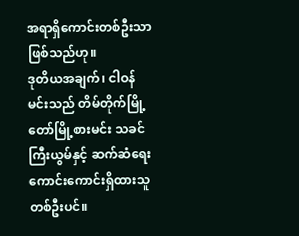အရာရှိကောင်းတစ်ဦးသာဖြစ်သည်ဟု။
ဒုတိယအချက်၊ ငါဝန်မင်းသည် တိမ်တိုက်မြို့တော်မြို့စားမင်း သခင်ကြီးယွမ်နှင့် ဆက်ဆံရေးကောင်းကောင်းရှိထားသူတစ်ဦးပင်။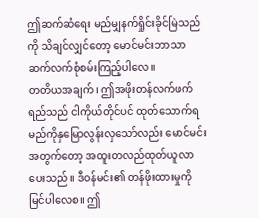ဤဆက်ဆံရေး မည်မျှနက်ရှိုင်းခိုင်မြဲသည်ကို သိချင်လျှင်တော့ မောင်မင်းဘာသာ ဆက်လက်စုံစမ်းကြည့်ပါလေ။
တတိယအချက်၊ ဤအဖိုးတန်လက်ဖက်ရည်သည် ငါကိုယ်တိုင်ပင် ထုတ်သောက်ရမည်ကိုနှမြောလွန်းလှသော်လည်း မောင်မင်းအတွက်တော့ အထူးတလည်ထုတ်ယူလာပေးသည်။ ဒီဝန်မင်း၏ တန်ဖိုးထားမှုကို မြင်ပါလေစ။ ဤ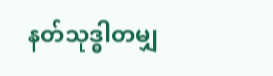နတ်သုဒ္ဓါတမျှ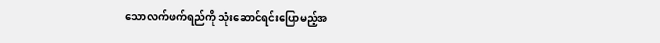သောလက်ဖက်ရည်ကို သုံးဆောင်ရင်းပြောမည့်အ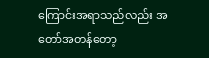ကြောင်းအရာသည်လည်း အတော်အတန်တော့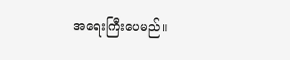အရေးကြီးပေမည်။